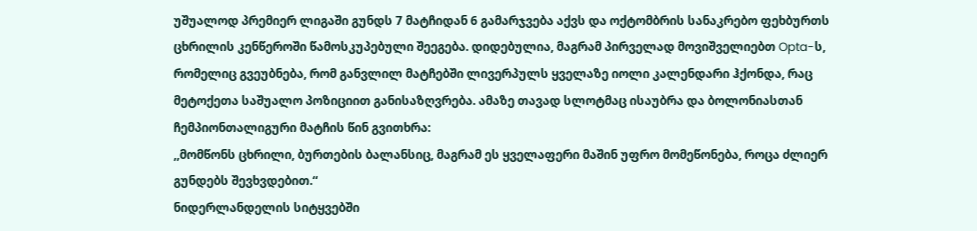უშუალოდ პრემიერ ლიგაში გუნდს 7 მატჩიდან 6 გამარჯვება აქვს და ოქტომბრის სანაკრებო ფეხბურთს ცხრილის კენწეროში წამოსკუპებული შეეგება. დიდებულია, მაგრამ პირველად მოვიშველიებთ Opta-ს, რომელიც გვეუბნება, რომ განვლილ მატჩებში ლივერპულს ყველაზე იოლი კალენდარი ჰქონდა, რაც მეტოქეთა საშუალო პოზიციით განისაზღვრება. ამაზე თავად სლოტმაც ისაუბრა და ბოლონიასთან ჩემპიონთალიგური მატჩის წინ გვითხრა:
,,მომწონს ცხრილი, ბურთების ბალანსიც, მაგრამ ეს ყველაფერი მაშინ უფრო მომეწონება, როცა ძლიერ გუნდებს შევხვდებით.“
ნიდერლანდელის სიტყვებში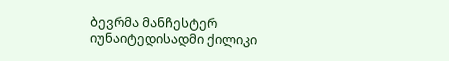ბევრმა მანჩესტერ იუნაიტედისადმი ქილიკი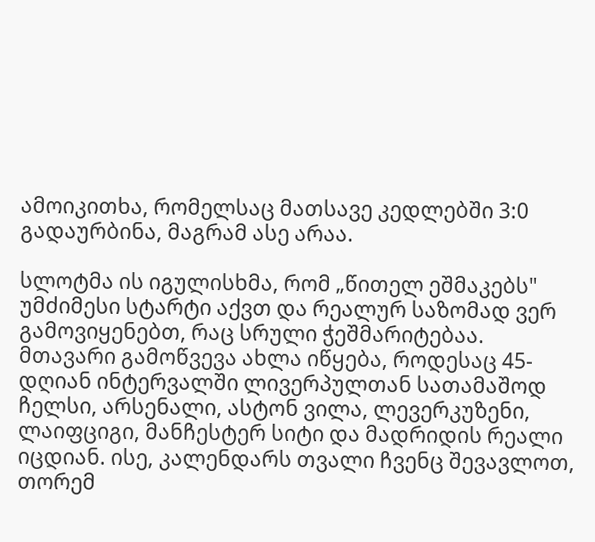ამოიკითხა, რომელსაც მათსავე კედლებში 3:0 გადაურბინა, მაგრამ ასე არაა.

სლოტმა ის იგულისხმა, რომ „წითელ ეშმაკებს" უმძიმესი სტარტი აქვთ და რეალურ საზომად ვერ გამოვიყენებთ, რაც სრული ჭეშმარიტებაა. მთავარი გამოწვევა ახლა იწყება, როდესაც 45-დღიან ინტერვალში ლივერპულთან სათამაშოდ ჩელსი, არსენალი, ასტონ ვილა, ლევერკუზენი, ლაიფციგი, მანჩესტერ სიტი და მადრიდის რეალი იცდიან. ისე, კალენდარს თვალი ჩვენც შევავლოთ, თორემ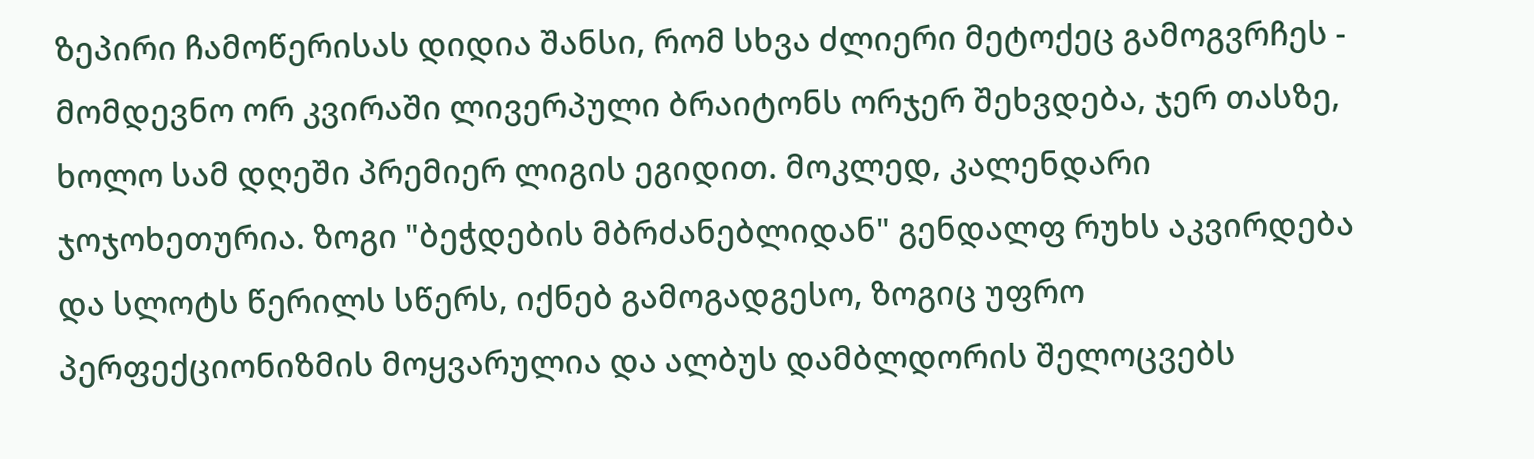ზეპირი ჩამოწერისას დიდია შანსი, რომ სხვა ძლიერი მეტოქეც გამოგვრჩეს - მომდევნო ორ კვირაში ლივერპული ბრაიტონს ორჯერ შეხვდება, ჯერ თასზე, ხოლო სამ დღეში პრემიერ ლიგის ეგიდით. მოკლედ, კალენდარი ჯოჯოხეთურია. ზოგი "ბეჭდების მბრძანებლიდან" გენდალფ რუხს აკვირდება და სლოტს წერილს სწერს, იქნებ გამოგადგესო, ზოგიც უფრო პერფექციონიზმის მოყვარულია და ალბუს დამბლდორის შელოცვებს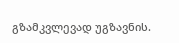გზამკვლევად უგზავნის.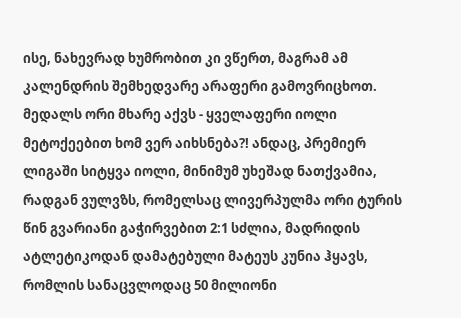ისე, ნახევრად ხუმრობით კი ვწერთ, მაგრამ ამ კალენდრის შემხედვარე არაფერი გამოვრიცხოთ.
მედალს ორი მხარე აქვს - ყველაფერი იოლი მეტოქეებით ხომ ვერ აიხსნება?! ანდაც, პრემიერ ლიგაში სიტყვა იოლი, მინიმუმ უხეშად ნათქვამია, რადგან ვულვზს, რომელსაც ლივერპულმა ორი ტურის წინ გვარიანი გაჭირვებით 2:1 სძლია, მადრიდის ატლეტიკოდან დამატებული მატეუს კუნია ჰყავს, რომლის სანაცვლოდაც 50 მილიონი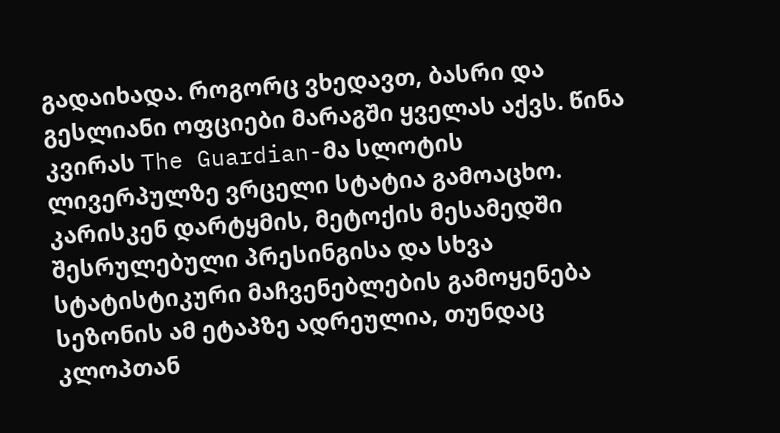გადაიხადა. როგორც ვხედავთ, ბასრი და გესლიანი ოფციები მარაგში ყველას აქვს. წინა კვირას The Guardian-მა სლოტის ლივერპულზე ვრცელი სტატია გამოაცხო. კარისკენ დარტყმის, მეტოქის მესამედში შესრულებული პრესინგისა და სხვა სტატისტიკური მაჩვენებლების გამოყენება სეზონის ამ ეტაპზე ადრეულია, თუნდაც კლოპთან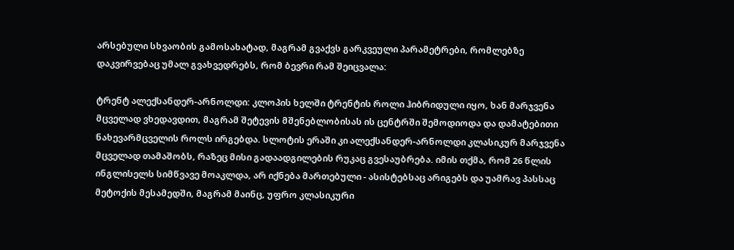არსებული სხვაობის გამოსახატად, მაგრამ გვაქვს გარკვეული პარამეტრები, რომლებზე დაკვირვებაც უმალ გვახვედრებს, რომ ბევრი რამ შეიცვალა:

ტრენტ ალექსანდერ-არნოლდი: კლოპის ხელში ტრენტის როლი ჰიბრიდული იყო, ხან მარჯვენა მცველად ვხედავდით, მაგრამ შეტევის მშენებლობისას ის ცენტრში შემოდიოდა და დამატებითი ნახევარმცველის როლს ირგებდა. სლოტის ერაში კი ალექსანდერ-არნოლდი კლასიკურ მარჯვენა მცველად თამაშობს, რაზეც მისი გადაადგილების რუკაც გვესაუბრება. იმის თქმა, რომ 26 წლის ინგლისელს სიმწვავე მოაკლდა, არ იქნება მართებული - ასისტებსაც არიგებს და უამრავ პასსაც მეტოქის მესამედში, მაგრამ მაინც, უფრო კლასიკური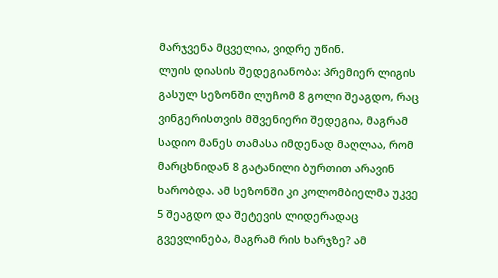მარჯვენა მცველია, ვიდრე უწინ.
ლუის დიასის შედეგიანობა: პრემიერ ლიგის გასულ სეზონში ლუჩომ 8 გოლი შეაგდო, რაც ვინგერისთვის მშვენიერი შედეგია, მაგრამ სადიო მანეს თამასა იმდენად მაღლაა, რომ მარცხნიდან 8 გატანილი ბურთით არავინ ხარობდა. ამ სეზონში კი კოლომბიელმა უკვე 5 შეაგდო და შეტევის ლიდერადაც გვევლინება, მაგრამ რის ხარჯზე? ამ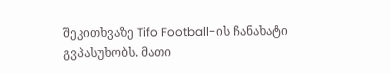შეკითხვაზე Tifo Football-ის ჩანახატი გვპასუხობს. მათი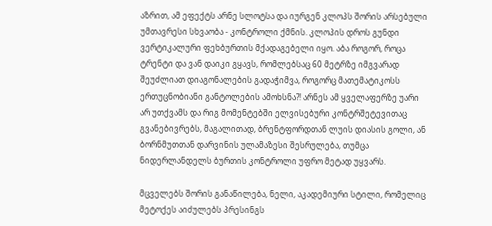აზრით, ამ ეფექტს არნე სლოტსა და იურგენ კლოპს შორის არსებული უმთავრესი სხვაობა - კონტროლი ქმნის. კლოპის დროს გუნდი ვერტიკალური ფეხბურთის მქადაგებელი იყო. აბა როგორ, როცა ტრენტი და ვან დაიკი გყავს, რომლებსაც 60 მეტრზე იმგვარად შეუძლიათ დიაგონალების გადაჭიმვა, როგორც მათემატიკოსს ერთუცნობიანი განტოლების ამოხსნა?! არნეს ამ ყველაფერზე უარი არ უთქვამს და რიგ მომენტებში ელვისებური კონტრშეტევითაც გვანებივრებს, მაგალითად, ბრენტფორდთან ლუის დიასის გოლი, ან ბორნმუთთან დარვინის ულამაზესი შესრულება, თუმცა ნიდერლანდელს ბურთის კონტროლი უფრო მეტად უყვარს.

მცველებს შორის განაწილება, ნელი, აკადემიური სტილი, რომელიც მეტოქეს აიძულებს პრესინგს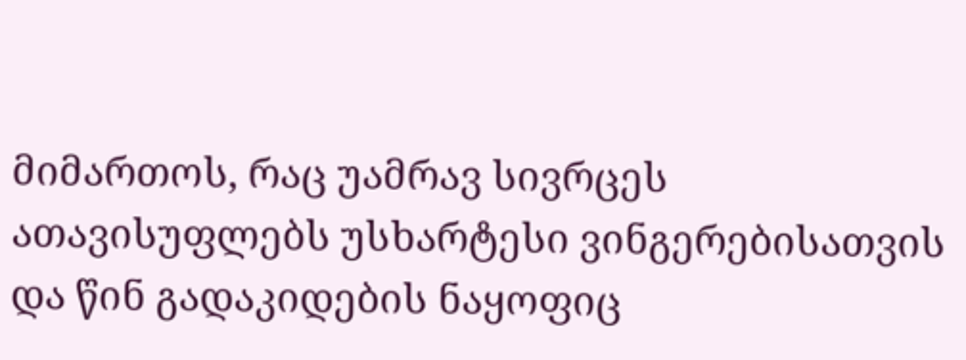მიმართოს, რაც უამრავ სივრცეს ათავისუფლებს უსხარტესი ვინგერებისათვის და წინ გადაკიდების ნაყოფიც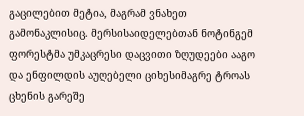გაცილებით მეტია, მაგრამ ვნახეთ გამონაკლისიც. მერსისაიდელებთან ნოტინგემ ფორესტმა უმკაცრესი დაცვითი ზღუდეები ააგო და ენფილდის აუღებელი ციხესიმაგრე ტროას ცხენის გარეშე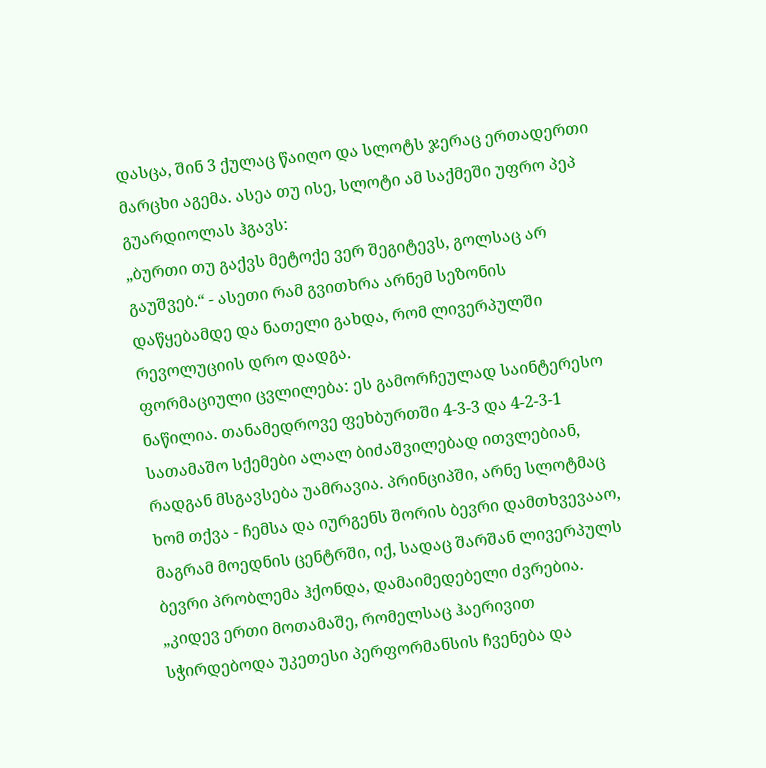დასცა, შინ 3 ქულაც წაიღო და სლოტს ჯერაც ერთადერთი მარცხი აგემა. ასეა თუ ისე, სლოტი ამ საქმეში უფრო პეპ გუარდიოლას ჰგავს:
„ბურთი თუ გაქვს მეტოქე ვერ შეგიტევს, გოლსაც არ გაუშვებ.“ - ასეთი რამ გვითხრა არნემ სეზონის დაწყებამდე და ნათელი გახდა, რომ ლივერპულში რევოლუციის დრო დადგა.
ფორმაციული ცვლილება: ეს გამორჩეულად საინტერესო ნაწილია. თანამედროვე ფეხბურთში 4-3-3 და 4-2-3-1 სათამაშო სქემები ალალ ბიძაშვილებად ითვლებიან, რადგან მსგავსება უამრავია. პრინციპში, არნე სლოტმაც ხომ თქვა - ჩემსა და იურგენს შორის ბევრი დამთხვევააო, მაგრამ მოედნის ცენტრში, იქ, სადაც შარშან ლივერპულს ბევრი პრობლემა ჰქონდა, დამაიმედებელი ძვრებია.
„კიდევ ერთი მოთამაშე, რომელსაც ჰაერივით სჭირდებოდა უკეთესი პერფორმანსის ჩვენება და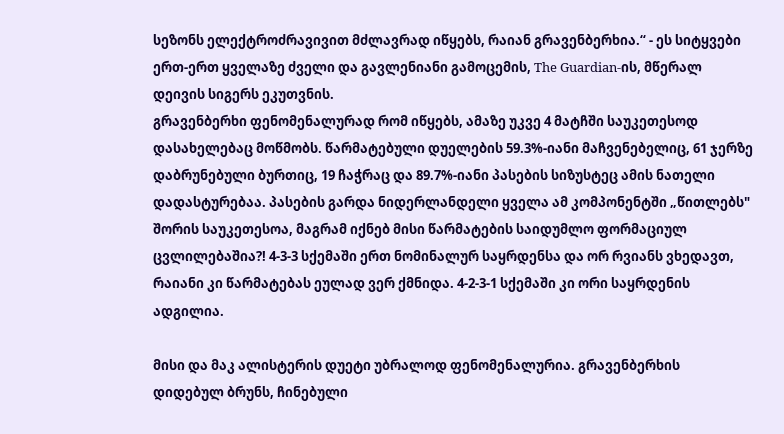სეზონს ელექტროძრავივით მძლავრად იწყებს, რაიან გრავენბერხია.“ - ეს სიტყვები ერთ-ერთ ყველაზე ძველი და გავლენიანი გამოცემის, The Guardian-ის, მწერალ დეივის სიგერს ეკუთვნის.
გრავენბერხი ფენომენალურად რომ იწყებს, ამაზე უკვე 4 მატჩში საუკეთესოდ დასახელებაც მოწმობს. წარმატებული დუელების 59.3%-იანი მაჩვენებელიც, 61 ჯერზე დაბრუნებული ბურთიც, 19 ჩაჭრაც და 89.7%-იანი პასების სიზუსტეც ამის ნათელი დადასტურებაა. პასების გარდა ნიდერლანდელი ყველა ამ კომპონენტში „წითლებს" შორის საუკეთესოა, მაგრამ იქნებ მისი წარმატების საიდუმლო ფორმაციულ ცვლილებაშია?! 4-3-3 სქემაში ერთ ნომინალურ საყრდენსა და ორ რვიანს ვხედავთ, რაიანი კი წარმატებას ეულად ვერ ქმნიდა. 4-2-3-1 სქემაში კი ორი საყრდენის ადგილია.

მისი და მაკ ალისტერის დუეტი უბრალოდ ფენომენალურია. გრავენბერხის დიდებულ ბრუნს, ჩინებული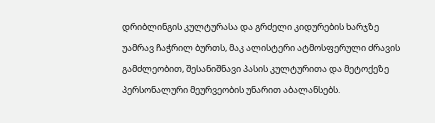დრიბლინგის კულტურასა და გრძელი კიდურების ხარჯზე უამრავ ჩაჭრილ ბურთს, მაკ ალისტერი ატმოსფერული ძრავის გამძლეობით, შესანიშნავი პასის კულტურითა და მეტოქეზე პერსონალური მეურვეობის უნარით აბალანსებს.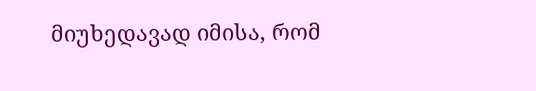მიუხედავად იმისა, რომ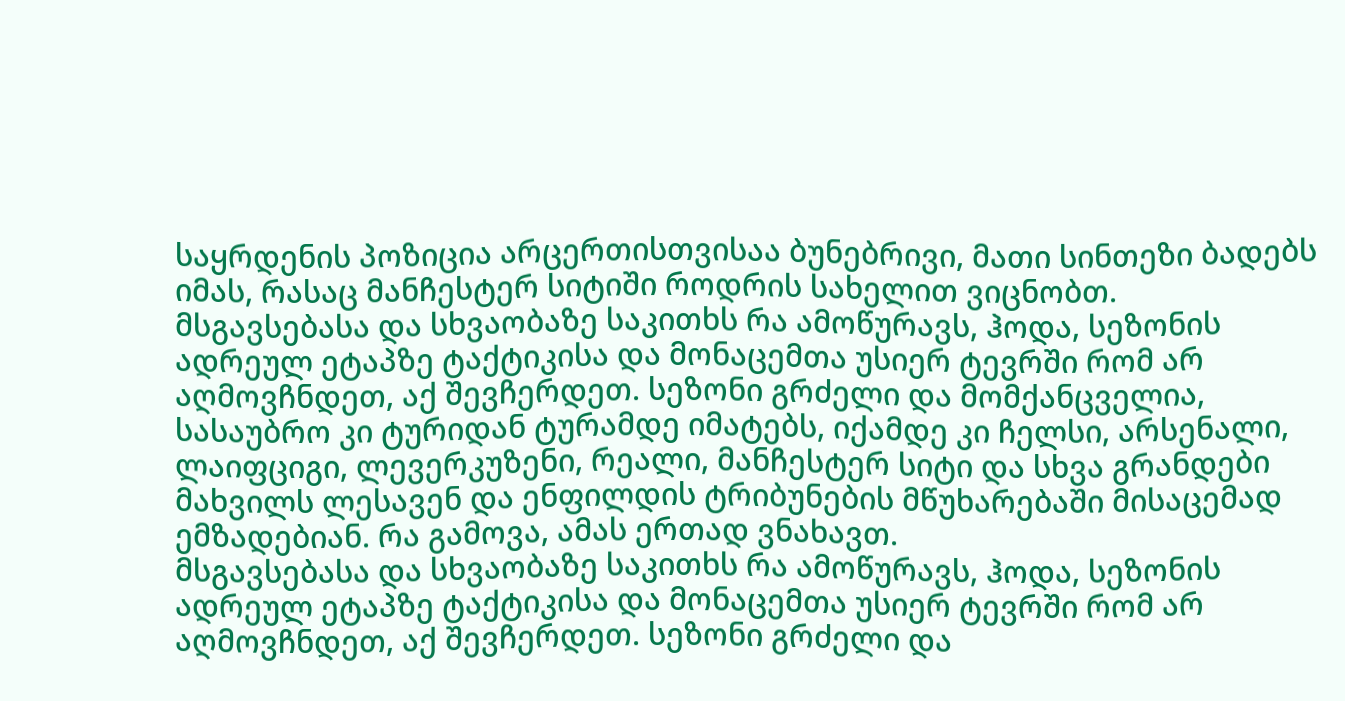საყრდენის პოზიცია არცერთისთვისაა ბუნებრივი, მათი სინთეზი ბადებს იმას, რასაც მანჩესტერ სიტიში როდრის სახელით ვიცნობთ.
მსგავსებასა და სხვაობაზე საკითხს რა ამოწურავს, ჰოდა, სეზონის ადრეულ ეტაპზე ტაქტიკისა და მონაცემთა უსიერ ტევრში რომ არ აღმოვჩნდეთ, აქ შევჩერდეთ. სეზონი გრძელი და მომქანცველია, სასაუბრო კი ტურიდან ტურამდე იმატებს, იქამდე კი ჩელსი, არსენალი, ლაიფციგი, ლევერკუზენი, რეალი, მანჩესტერ სიტი და სხვა გრანდები მახვილს ლესავენ და ენფილდის ტრიბუნების მწუხარებაში მისაცემად ემზადებიან. რა გამოვა, ამას ერთად ვნახავთ.
მსგავსებასა და სხვაობაზე საკითხს რა ამოწურავს, ჰოდა, სეზონის ადრეულ ეტაპზე ტაქტიკისა და მონაცემთა უსიერ ტევრში რომ არ აღმოვჩნდეთ, აქ შევჩერდეთ. სეზონი გრძელი და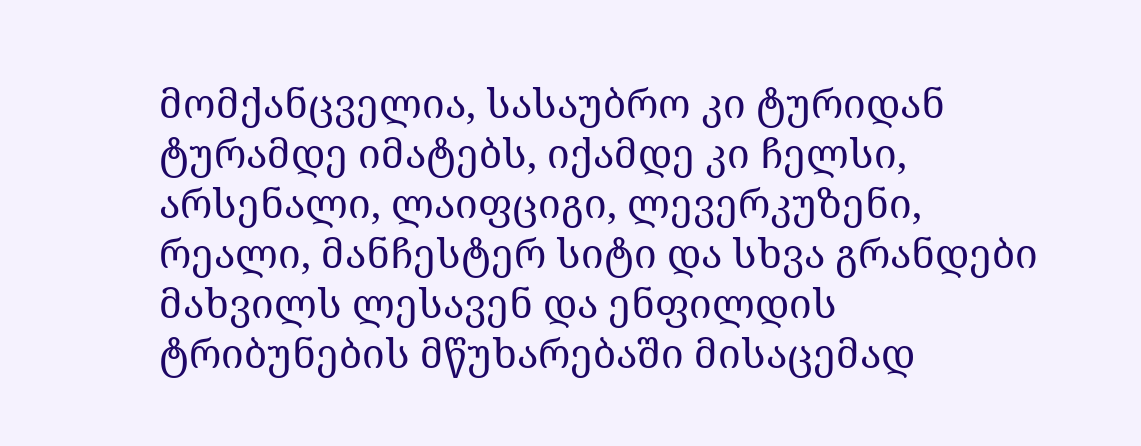მომქანცველია, სასაუბრო კი ტურიდან ტურამდე იმატებს, იქამდე კი ჩელსი, არსენალი, ლაიფციგი, ლევერკუზენი, რეალი, მანჩესტერ სიტი და სხვა გრანდები მახვილს ლესავენ და ენფილდის ტრიბუნების მწუხარებაში მისაცემად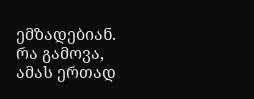ემზადებიან. რა გამოვა, ამას ერთად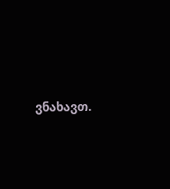ვნახავთ.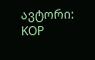ავტორი: KOP